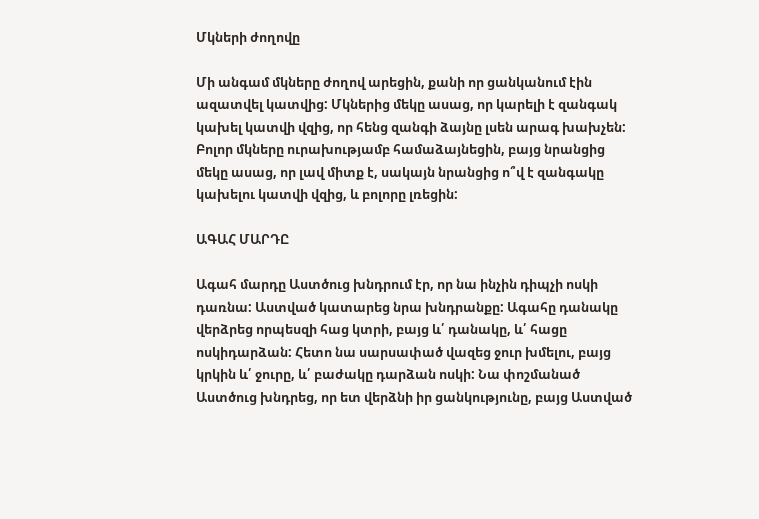Մկների ժողովը

Մի անգամ մկները ժողով արեցին, քանի որ ցանկանում էին ազատվել կատվից: Մկներից մեկը ասաց, որ կարելի է զանգակ կախել կատվի վզից, որ հենց զանգի ձայնը լսեն արագ խախչեն: Բոլոր մկները ուրախությամբ համաձայնեցին, բայց նրանցից մեկը ասաց, որ լավ միտք է, սակայն նրանցից ո՞վ է զանգակը կախելու կատվի վզից, և բոլորը լռեցին:

ԱԳԱՀ ՄԱՐԴԸ

Ագահ մարդը Աստծուց խնդրում էր, որ նա ինչին դիպչի ոսկի դառնա: Աստված կատարեց նրա խնդրանքը: Ագահը դանակը վերձրեց որպեսզի հաց կտրի, բայց և՛ դանակը, և՛ հացը ոսկիդարձան: Հետո նա սարսափած վազեց ջուր խմելու, բայց կրկին և՛ ջուրը, և՛ բաժակը դարձան ոսկի: Նա փոշմանած Աստծուց խնդրեց, որ ետ վերձնի իր ցանկությունը, բայց Աստված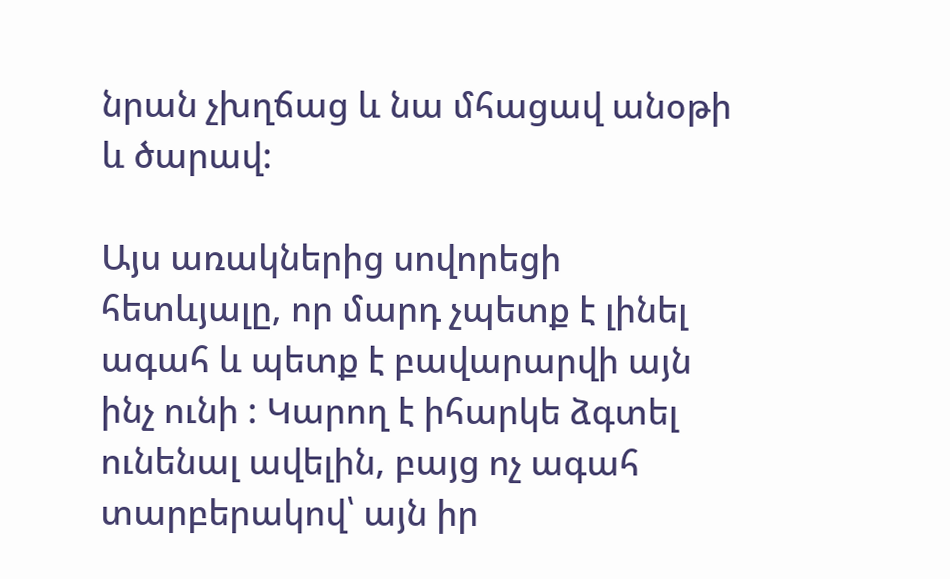նրան չխղճաց և նա մհացավ անօթի և ծարավ:

Այս առակներից սովորեցի հետևյալը, որ մարդ չպետք է լինել ագահ և պետք է բավարարվի այն ինչ ունի : Կարող է իհարկե ձգտել ունենալ ավելին, բայց ոչ ագահ տարբերակով՝ այն իր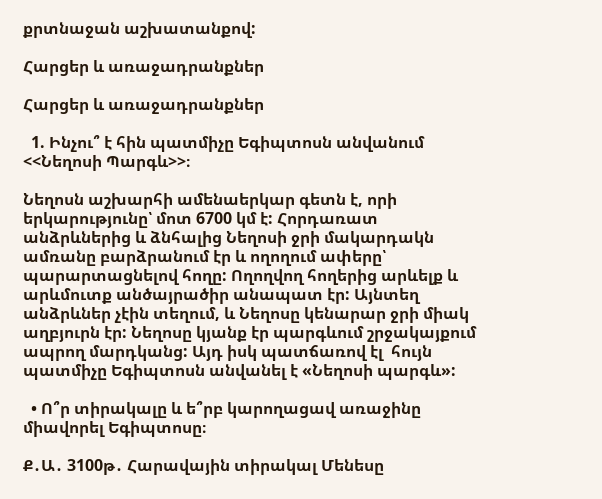քրտնաջան աշխատանքով:

Հարցեր և առաջադրանքներ

Հարցեր և առաջադրանքներ

  1. Ինչու՞ է հին պատմիչը Եգիպտոսն անվանում <<Նեղոսի Պարգև>>։

Նեղոսն աշխարհի ամենաերկար գետն է, որի երկարությունը՝ մոտ 6700 կմ է: Հորդառատ անձրևներից և ձնհալից Նեղոսի ջրի մակարդակն ամռանը բարձրանում էր և ողողում ափերը՝ պարարտացնելով հողը: Ողողվող հողերից արևելք և արևմուտք անծայրածիր անապատ էր: Այնտեղ անձրևներ չէին տեղում, և Նեղոսը կենարար ջրի միակ աղբյուրն էր: Նեղոսը կյանք էր պարգևում շրջակայքում ապրող մարդկանց: Այդ իսկ պատճառով էլ  հույն պատմիչը Եգիպտոսն անվանել է «Նեղոսի պարգև»:

  • Ո՞ր տիրակալը և ե՞րբ կարողացավ առաջինը միավորել Եգիպտոսը։

Ք․Ա․ 3100թ․ Հարավային տիրակալ Մենեսը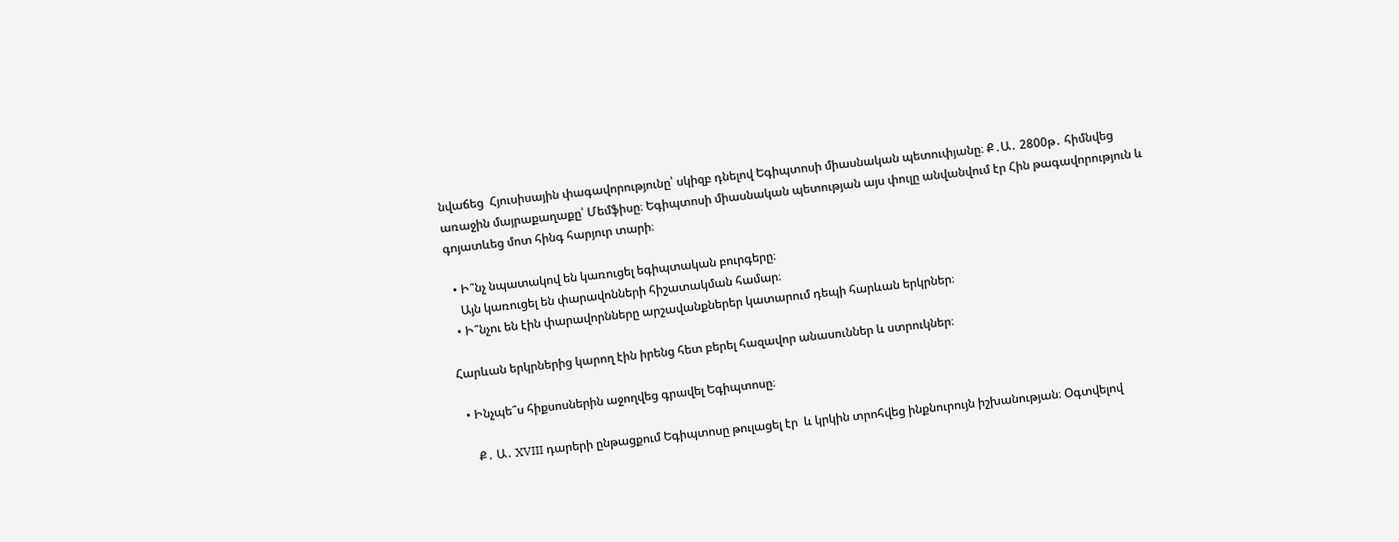նվաճեց  Հյուսիսային փագավորությունը՝ սկիզբ դնելով Եգիպտոսի միասնական պետուփյանը։ Ք․Ա․ 2800թ․ հիմնվեց առաջին մայրաքաղաքը՝ Մեմֆիսը։ Եգիպտոսի միասնական պետության այս փուլը անվանվում էր Հին թագավորություն և գոյատևեց մոտ հինգ հարյուր տարի։

  • Ի՞նչ նպատակով են կառուցել եգիպտական բուրգերը։
    Այն կառուցել են փարավոնների հիշատակման համար։
  • Ի՞նչու են էին փարավորնները արշավանքներեր կատարում դեպի հարևան երկրներ։

Հարևան երկրներից կարող էին իրենց հետ բերել հազավոր անասուններ և ստրուկներ։

  • Ինչպե՞ս հիքսոսներին աջողվեց գրավել Եգիպտոսը։

     Ք․ Ա․ XVIII դարերի ընթացքում Եգիպտոսը թուլացել էր  և կրկին տրոհվեց ինքնուրույն իշխանության։ Օգտվելով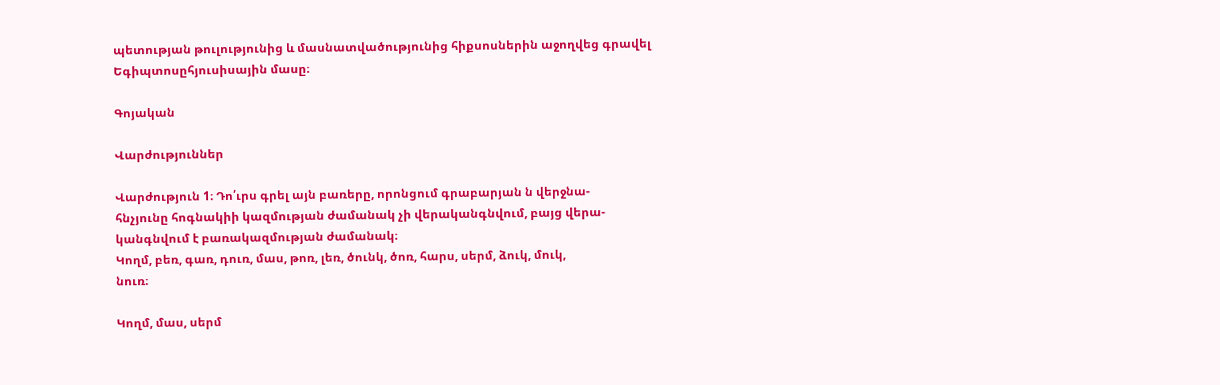պետության թուլությունից և մասնատվածությունից հիքսոսներին աջողվեց գրավել Եգիպտոսըհյուսիսային մասը։

Գոյական

Վարժություններ

Վարժություն 1։ Դո՛ւրս գրել այն բառերը, որոնցում գրաբարյան ն վերջնա-
հնչյունը հոգնակիի կազմության ժամանակ չի վերականգնվում, բայց վերա-
կանգնվում է բառակազմության ժամանակ։
Կողմ, բեռ, գառ, դուռ, մաս, թոռ, լեռ, ծունկ, ծոռ, հարս, սերմ, ձուկ, մուկ,
նուռ։

Կողմ, մաս, սերմ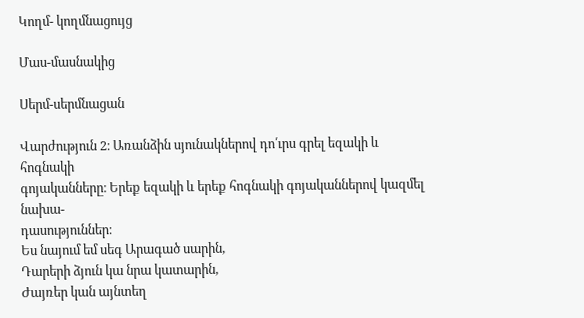Կողմ- կողմնացույց

Մաս-մասնակից

Սերմ-սերմնացան

Վարժություն 2։ Առանձին սյունակներով դո՛ւրս գրել եզակի և հոգնակի
գոյականները։ Երեք եզակի և երեք հոգնակի գոյականներով կազմել նախա-
դասություններ։
Ես նայում եմ սեգ Արագած սարին,
Դարերի ձյուն կա նրա կատարին,
Ժայռեր կան այնտեղ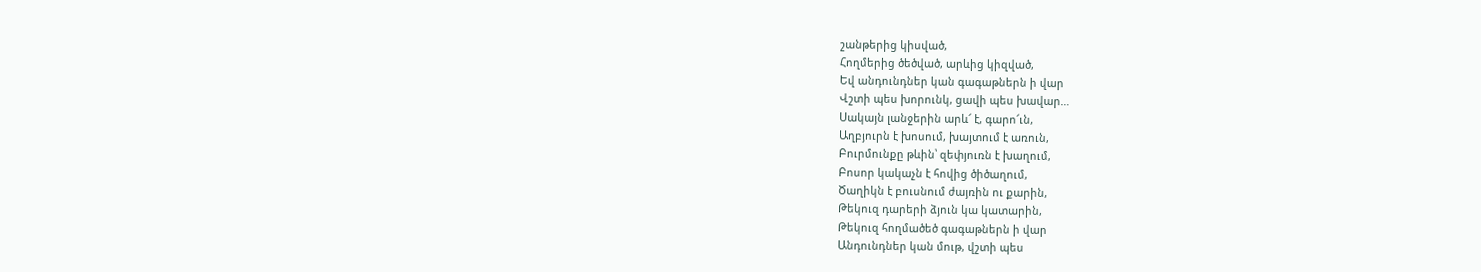շանթերից կիսված,
Հողմերից ծեծված, արևից կիզված,
Եվ անդունդներ կան գագաթներն ի վար
Վշտի պես խորունկ, ցավի պես խավար…
Սակայն լանջերին արև՜ է, գարո՜ւն,
Աղբյուրն է խոսում, խայտում է առուն,
Բուրմունքը թևին՝ զեփյուռն է խաղում,
Բոսոր կակաչն է հովից ծիծաղում,
Ծաղիկն է բուսնում ժայռին ու քարին,
Թեկուզ դարերի ձյուն կա կատարին,
Թեկուզ հողմածեծ գագաթներն ի վար
Անդունդներ կան մութ, վշտի պես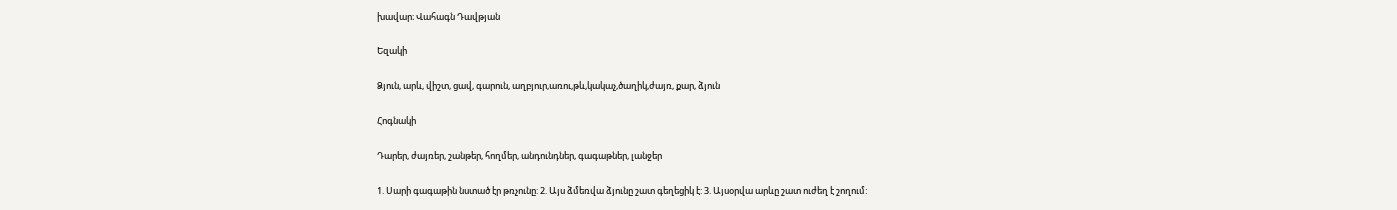խավար։ Վահագն Դավթյան

Եզակի

Ձյուն, արև, վիշտ, ցավ, գարուն, աղբյուր,առու,թև,կակաչ,ծաղիկ,ժայռ, քար, ձյուն

Հոգնակի

Դարեր, ժայռեր, շանթեր, հողմեր, անդունդներ, գագաթներ, լանջեր

1. Սարի գագաթին նստած էր թռչունը: 2. Այս ձմեռվա ձյունը շատ գեղեցիկ է: 3. Այսօրվա արևը շատ ուժեղ է շողում: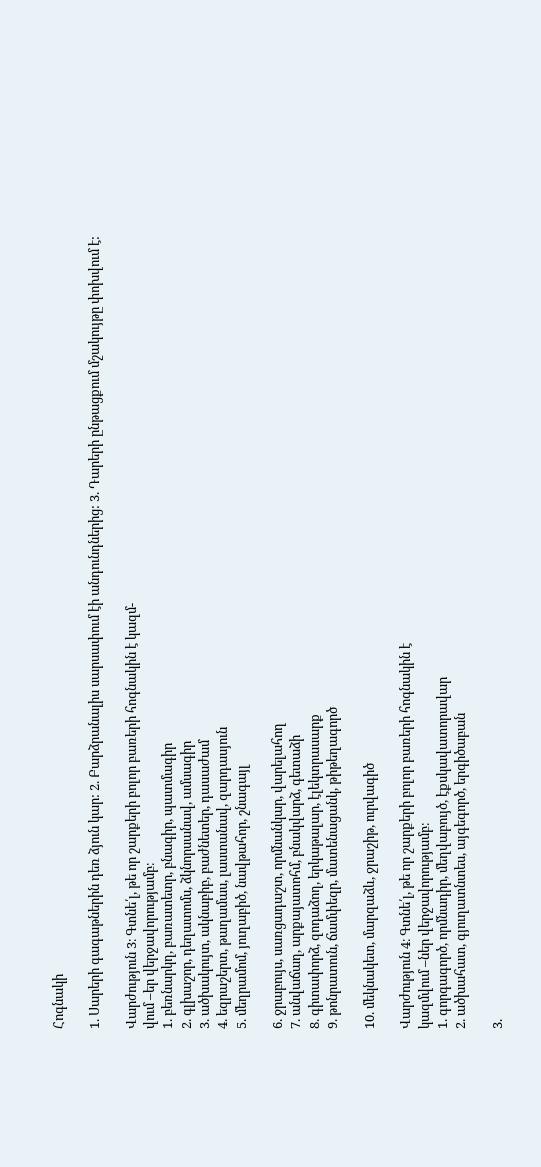Հոգնակի

1. Սարերի գագաթներին դեռ ձյուն կար: 2. Բարձրանալիս սարսափում էի անդունդներից: 3. Դարերի ընթացքում մշակույթը փոխվում է:

Վարժություն 3։ Գտնե՛լ, թե որ շարքերի բոլոր բառերի հոգնակին է կազմ-
վում –եր վերջավորությամբ։
1. բեռնարկղ, բառատետր, բնագիր, պատմագիր
2. գլխաշոր, դեղատոմս, ձկնորսանավ, ամսագիր
3. ածխակույտ, ակնաբիբ, բաժնետեր, դասաժամ
4. եզրաշերտ, թաղամաս, լաստանավ, զարդասյուն
5. մեղրամոմ, յուղաբիծ, նավթահոր, շնագայլ

6. ջրաբույս, սառցադաշտ, որմնանկար, վարելահող
7. անվաճաղ, արքայատոհմ, բնակվարձ, գետաձի
8. գիտափորձ, զոդաձող, երկաթալար, էլեկտրասարք
9. թոնրատուն, ճամփեզր, մատենացանկ, թիթեղագործ

10. մեկնակետ, մարզաձև, ջրաշիթ, ուրվագիծ

Վարժություն 4։ Գտնե՛լ, թե որ շարքերի բոլոր բառերի հոգնակին է
կազմվում –ներ վերջավորությամբ։
1. գորգագործ, որմնադիր, մեղվաբույծ, էքսկավատորավար
2. ածխահատ, գյուղատնտես, այգեգործ, երգիծաբան

3.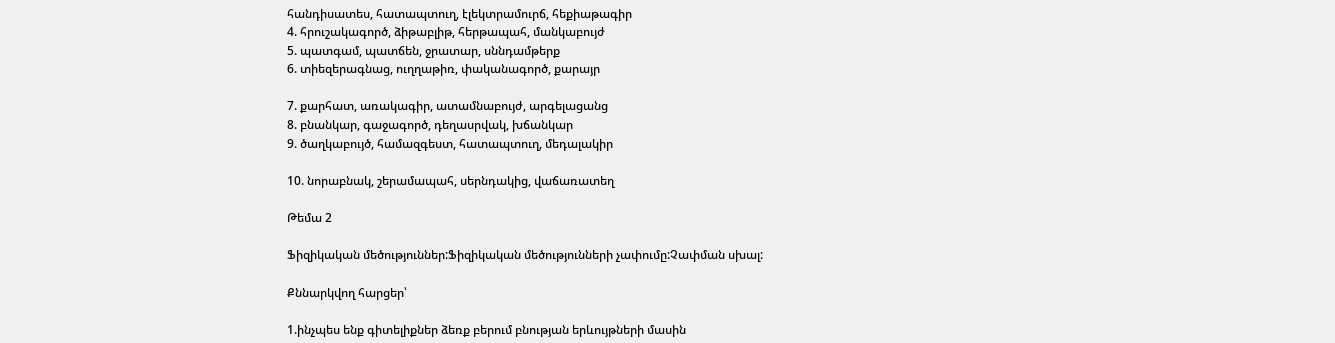հանդիսատես, հատապտուղ, էլեկտրամուրճ, հեքիաթագիր
4. հրուշակագործ, ձիթաբլիթ, հերթապահ, մանկաբույժ
5. պատգամ, պատճեն, ջրատար, սննդամթերք
6. տիեզերագնաց, ուղղաթիռ, փականագործ, քարայր

7. քարհատ, առակագիր, ատամնաբույժ, արգելացանց
8. բնանկար, գաջագործ, դեղասրվակ, խճանկար
9. ծաղկաբույծ, համազգեստ, հատապտուղ, մեդալակիր

10. նորաբնակ, շերամապահ, սերնդակից, վաճառատեղ

Թեմա 2

Ֆիզիկական մեծություններ:Ֆիզիկական մեծությունների չափումը:Չափման սխալ:

Քննարկվող հարցեր՝

1.ինչպես ենք գիտելիքներ ձեռք բերում բնության երևույթների մասին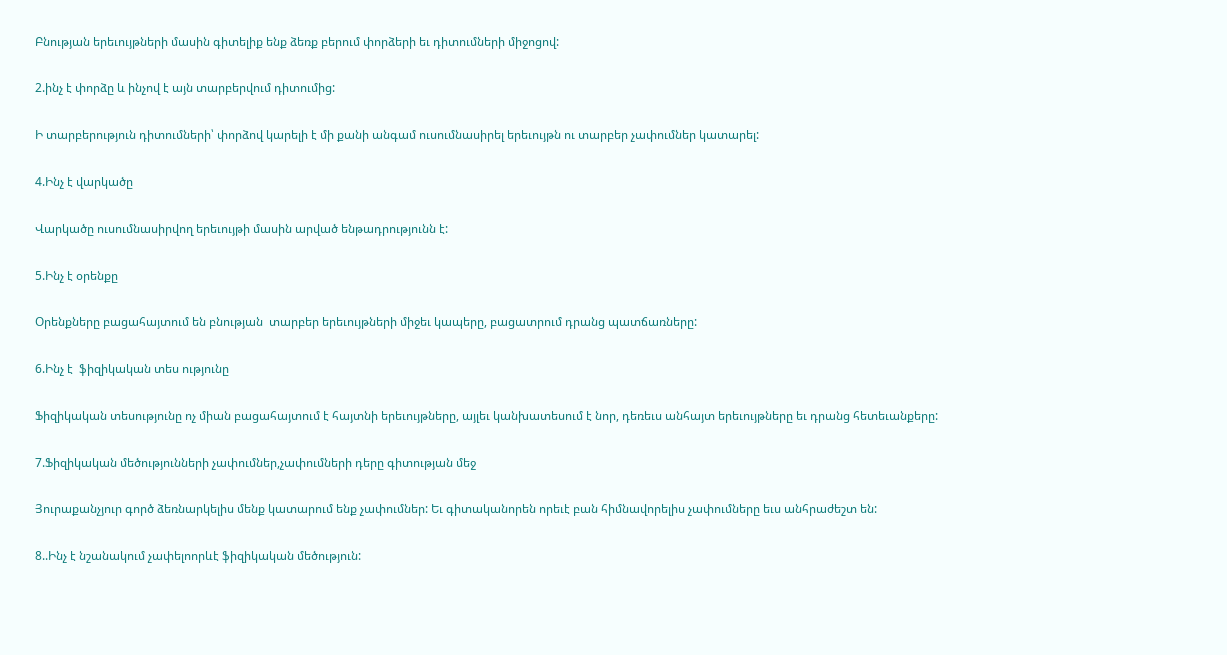Բնության երեւույթների մասին գիտելիք ենք ձեռք բերում փորձերի եւ դիտումների միջոցով:

2.ինչ է փորձը և ինչով է այն տարբերվում դիտումից:

Ի տարբերություն դիտումների՝ փորձով կարելի է մի քանի անգամ ուսումնասիրել երեւույթն ու տարբեր չափումներ կատարել:

4.Ինչ է վարկածը

Վարկածը ուսումնասիրվող երեւույթի մասին արված ենթադրությունն է:

5.Ինչ է օրենքը

Օրենքները բացահայտում են բնության  տարբեր երեւույթների միջեւ կապերը, բացատրում դրանց պատճառները:

6.Ինչ է  ֆիզիկական տես ությունը

Ֆիզիկական տեսությունը ոչ միան բացահայտում է հայտնի երեւույթները, այլեւ կանխատեսում է նոր, դեռեւս անհայտ երեւույթները եւ դրանց հետեւանքերը:

7.Ֆիզիկական մեծությունների չափումներ,չափումների դերը գիտության մեջ

Յուրաքանչյուր գործ ձեռնարկելիս մենք կատարում ենք չափումներ: Եւ գիտականորեն որեւէ բան հիմնավորելիս չափումները եւս անհրաժեշտ են:

8..Ինչ է նշանակում չափելոորևէ ֆիզիկական մեծություն: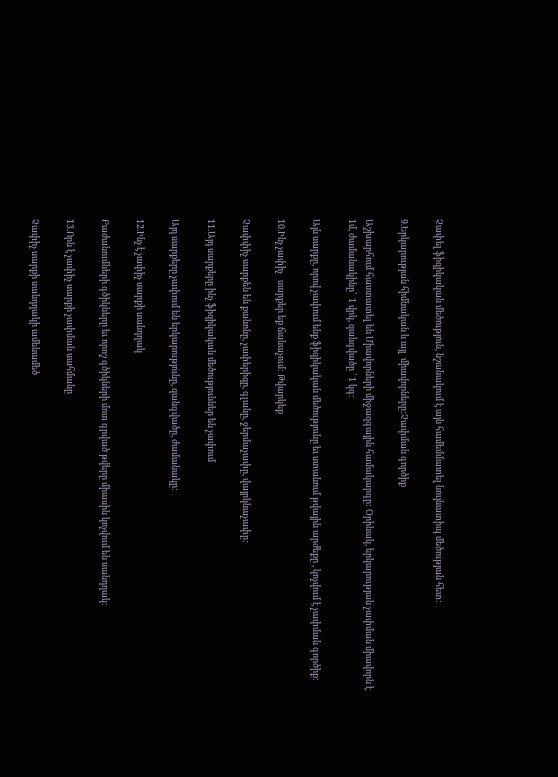Չափել ֆիզիկական մեծություն, նշանակում է այն համեմմատել նույնատիպ մեծության հետ:

9.Երկարության հիմնական և այլ  միավորները:Չափման գործիք

Աշխարհում հաստատել են Միավորների միջազգային համակարգը: Օրինակ, երկարության չափման միավորն է 1մ, ժամանակինը՝  1 վրկ, զանգվածը ՝ 1 կգ:

Այն սարքը, որով չափում ենք ֆիզիկական մեծությունը եւ ստանում թվային արժեքը , կոչվում է չափման գործիք:

10.Ինչ չափիչ   սարքեր եք ճանաչում: Թվարկեք

Չափփիչ սարքեն են քանոնը, չափերիզը, գլանը, ջերմաչափը, վայրկնաչափը:

11.Այդ սարքերը ինչ ֆիզիկական մեծություններ են չափում

Այդ սարքերը չափում են երկարությունը, զանգվածը, ժամանակը:

12.Ինչ է չափիչ սարքի սանդղակ

Բաժանումների գծիկները եւ որոշ գծիկների մոտ գրված թվերը միասին կոչվում են սանդղակ:

13.Որն է չափիչ սարքի չափման սահմանը

Չափիչ սարքի սանդղակի ամենամեծ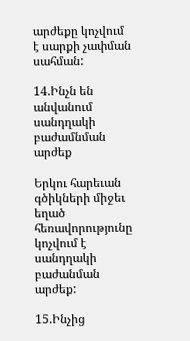արժեքը կոչվում է սարքի չափման սահման:

14.Ինչն են անվանում սանդղակի բաժամնման արժեք

Երկու հարեւան գծիկների միջեւ եղած հեռավորությունը կոչվում է սանդղակի բաժանման արժեք:

15.Ինչից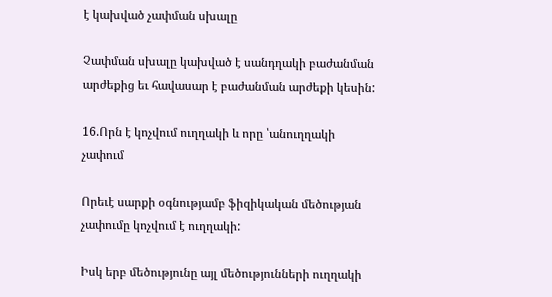է կախված չափման սխալը

Չափման սխալը կախված է սանդղակի բաժանման արժեքից եւ հավասար է բաժանման արժեքի կեսին:

16.Որն է կոչվում ուղղակի և որը ՝անուղղակի չափում

Որեւէ սարքի օգնությամբ ֆիզիկական մեծության չափումը կոչվում է ուղղակի:

Իսկ երբ մեծությունը այլ մեծությունների ուղղակի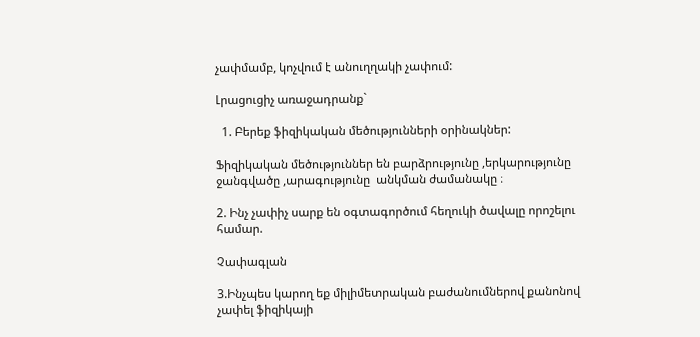չափմամբ, կոչվում է անուղղակի չափում:

Լրացուցիչ առաջադրանք`

  1. Բերեք ֆիզիկական մեծությունների օրինակներ:

Ֆիզիկական մեծություններ են բարձրությունը ,երկարությունը ջանգվածը ,արագությունը  անկման ժամանակը ։

2. Ինչ չափիչ սարք են օգտագործում հեղուկի ծավալը որոշելու համար.

Չափագլան

3.Ինչպես կարող եք միլիմետրական բաժանումներով քանոնով չափել ֆիզիկայի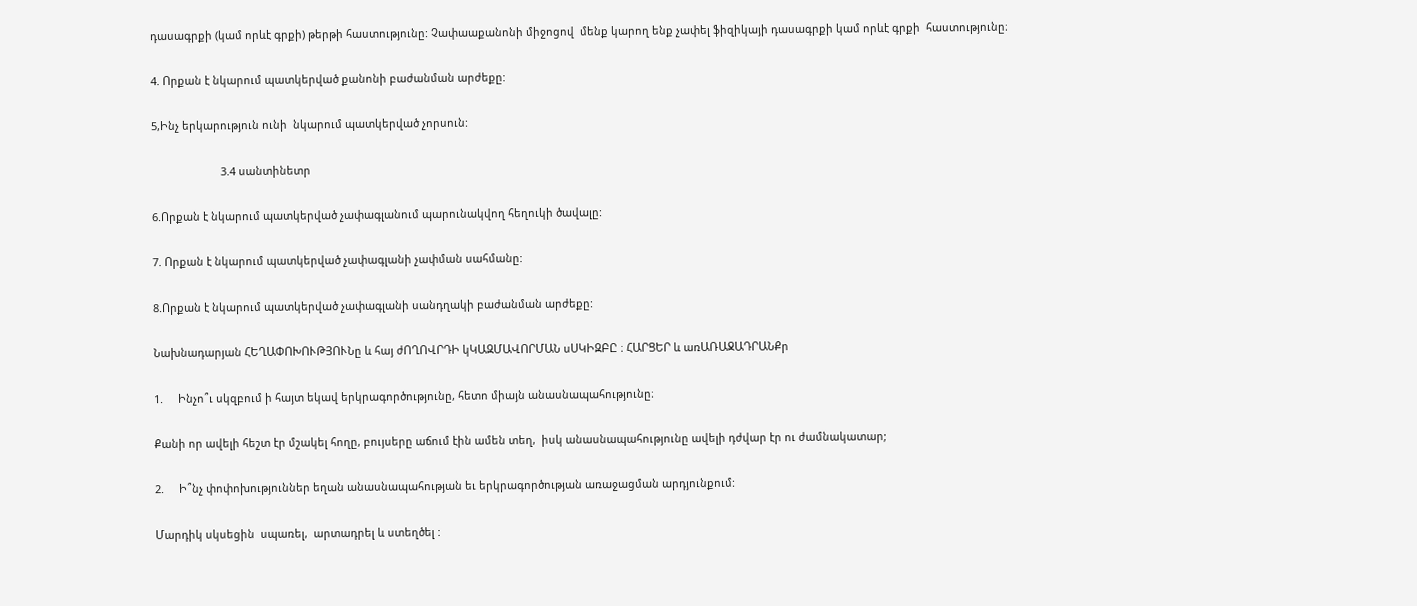դասագրքի (կամ որևէ գրքի) թերթի հաստությունը: Չափաաքանոնի միջոցով  մենք կարող ենք չափել ֆիզիկայի դասագրքի կամ որևէ գրքի  հաստությունը։

4. Որքան է նկարում պատկերված քանոնի բաժանման արժեքը:

5,Ինչ երկարություն ունի  նկարում պատկերված չորսուն:

                       3.4 սանտինետր

6.Որքան է նկարում պատկերված չափագլանում պարունակվող հեղուկի ծավալը:

7. Որքան է նկարում պատկերված չափագլանի չափման սահմանը:

8.Որքան է նկարում պատկերված չափագլանի սանդղակի բաժանման արժեքը:

Նախնադարյան ՀԵՂԱՓՈԽՈՒԹՅՈՒՆը և հայ ժՈՂՈՎՐԴԻ կԿԱԶՄԱՎՈՐՄԱՆ սՍԿԻԶԲԸ ։ ՀԱՐՑԵՐ և առԱՌԱՋԱԴՐԱՆՔր

1.     Ինչո՞ւ սկզբում ի հայտ եկավ երկրագործությունը, հետո միայն անասնապահությունը։

Քանի որ ավելի հեշտ էր մշակել հողը, բույսերը աճում էին ամեն տեղ,  իսկ անասնապահությունը ավելի դժվար էր ու ժամնակատար;

2.     Ի՞նչ փոփոխություններ եղան անասնապահության եւ երկրագործության առաջացման արդյունքում:

Մարդիկ սկսեցին  սպառել,  արտադրել և ստեղծել :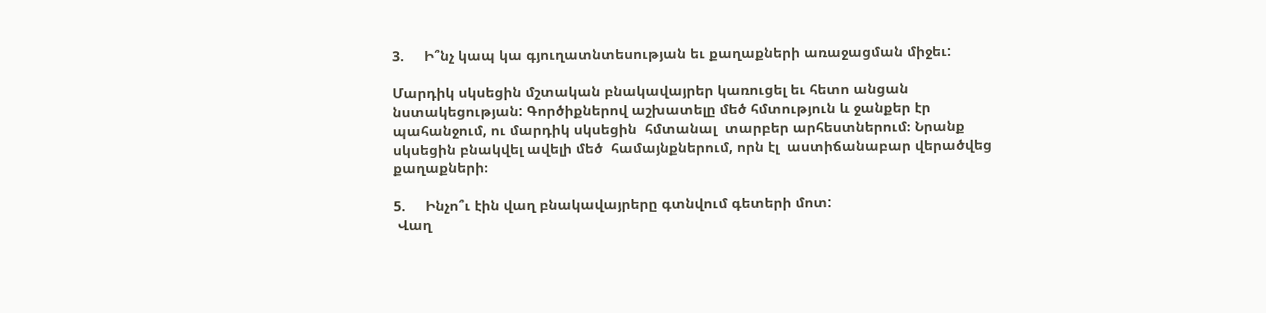3.     Ի՞նչ կապ կա գյուղատնտեսության եւ քաղաքների առաջացման միջեւ:

Մարդիկ սկսեցին մշտական բնակավայրեր կառուցել եւ հետո անցան նստակեցության: Գործիքներով աշխատելը մեծ հմտություն և ջանքեր էր պահանջում, ու մարդիկ սկսեցին  հմտանալ  տարբեր արհեստներում։ Նրանք սկսեցին բնակվել ավելի մեծ  համայնքներում, որն էլ  աստիճանաբար վերածվեց քաղաքների։

5.     Ինչո՞ւ էին վաղ բնակավայրերը գտնվում գետերի մոտ:
 Վաղ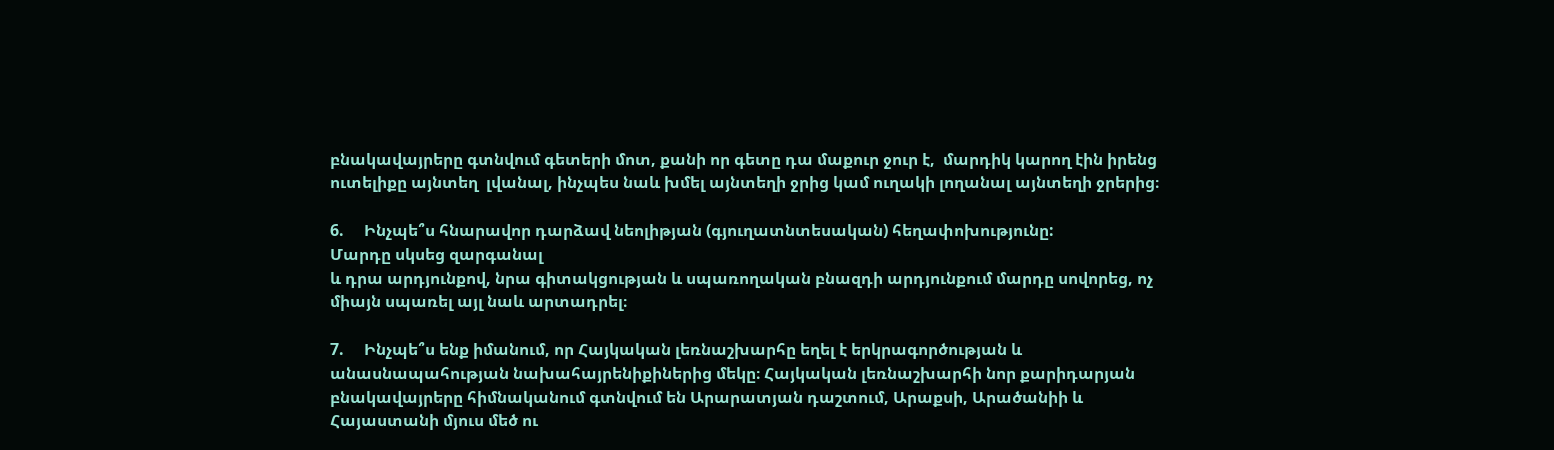բնակավայրերը գտնվում գետերի մոտ, քանի որ գետը դա մաքուր ջուր է,  մարդիկ կարող էին իրենց ուտելիքը այնտեղ  լվանալ, ինչպես նաև խմել այնտեղի ջրից կամ ուղակի լողանալ այնտեղի ջրերից։

6.     Ինչպե՞ս հնարավոր դարձավ նեոլիթյան (գյուղատնտեսական) հեղափոխությունը:
Մարդը սկսեց զարգանալ
և դրա արդյունքով, նրա գիտակցության և սպառողական բնազդի արդյունքում մարդը սովորեց, ոչ միայն սպառել այլ նաև արտադրել։

7.     Ինչպե՞ս ենք իմանում, որ Հայկական լեռնաշխարհը եղել է երկրագործության և անասնապահության նախահայրենիքիներից մեկը։ Հայկական լեռնաշխարհի նոր քարիդարյան բնակավայրերը հիմնականում գտնվում են Արարատյան դաշտում, Արաքսի, Արածանիի և Հայաստանի մյուս մեծ ու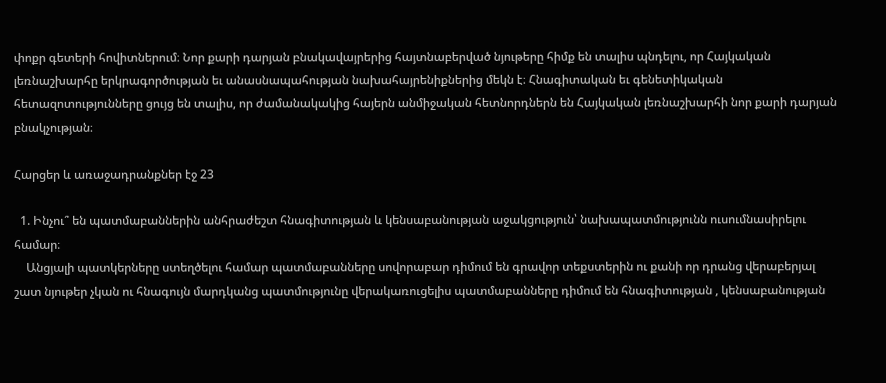փոքր գետերի հովիտներում։ Նոր քարի դարյան բնակավայրերից հայտնաբերված նյութերը հիմք են տալիս պնդելու, որ Հայկական լեռնաշխարհը երկրագործության եւ անասնապահության նախահայրենիքներից մեկն է։ Հնագիտական եւ գենետիկական հետազոտությունները ցույց են տալիս, որ ժամանակակից հայերն անմիջական հետնորդներն են Հայկական լեռնաշխարհի նոր քարի դարյան բնակչության։

Հարցեր և առաջադրանքներ էջ 23

  1. Ինչու՞ են պատմաբաններին անհրաժեշտ հնագիտության և կենսաբանության աջակցություն՝ նախապատմությունն ուսումնասիրելու համար։
    Անցյալի պատկերները ստեղծելու համար պատմաբանները սովորաբար դիմում են գրավոր տեքստերին ու քանի որ դրանց վերաբերյալ շատ նյութեր չկան ու հնագույն մարդկանց պատմությունը վերակառուցելիս պատմաբանները դիմում են հնագիտության , կենսաբանության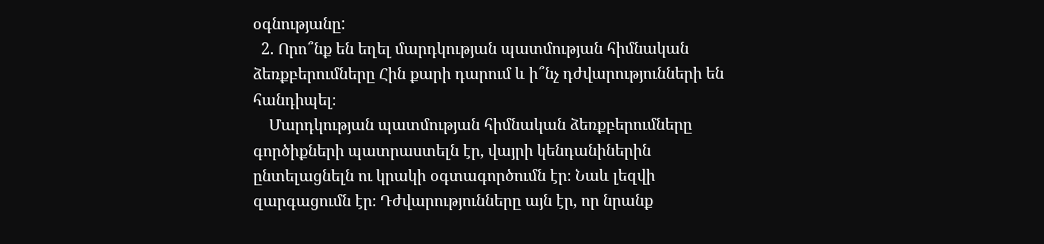օգնությանը:
  2. Որո՞նք են եղել մարդկության պատմության հիմնական ձեռքբերումները Հին քարի դարում և ի՞նչ դժվարությունների են հանդիպել։
    Մարդկության պատմության հիմնական ձեռքբերումները գործիքների պատրաստելն էր, վայրի կենդանիներին ընտելացնելն ու կրակի օգտագործումն էր։ Նաև լեզվի զարգացումն էր։ Դժվարությունները այն էր, որ նրանք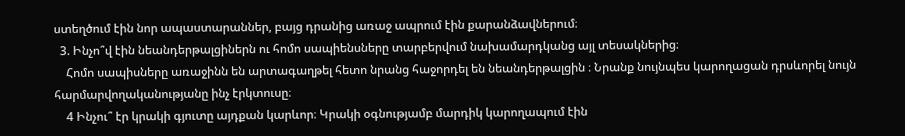ստեղծում էին նոր ապաստարաններ, բայց դրանից առաջ ապրում էին քարանձավներում։
  3. Ինչո՞վ էին նեանդերթալցիներն ու հոմո սապիենսները տարբերվում նախամարդկանց այլ տեսակներից։
    Հոմո սապիսները առաջինն են արտագաղթել հետո նրանց հաջորդել են նեանդերթալցին ։ Նրանք նույնպես կարողացան դրսևորել նույն հարմարվողականությանը ինչ էրկտուսը։
    4 Ինչու՞ էր կրակի գյուտը այդքան կարևոր։ Կրակի օգնությամբ մարդիկ կարողապում էին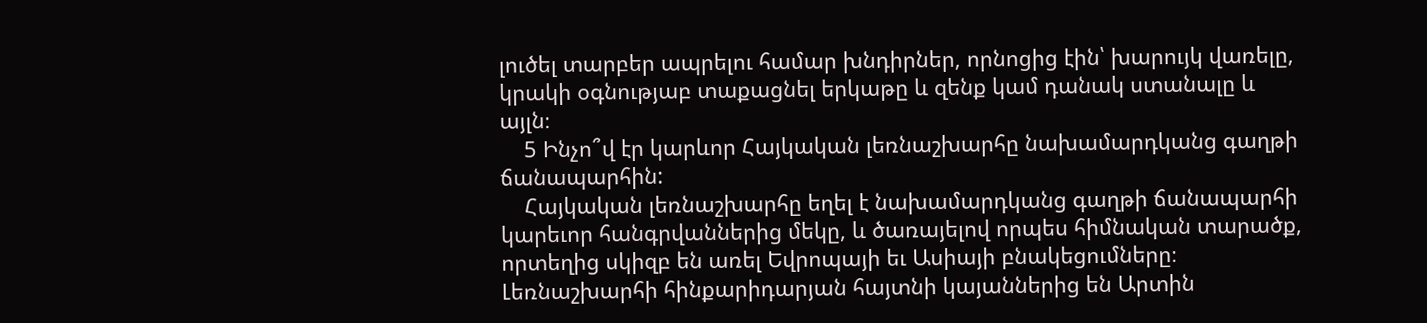լուծել տարբեր ապրելու համար խնդիրներ, որնոցից էին՝ խարույկ վառելը, կրակի օգնությաբ տաքացնել երկաթը և զենք կամ դանակ ստանալը և այլն։
    5 Ինչո՞վ էր կարևոր Հայկական լեռնաշխարհը նախամարդկանց գաղթի ճանապարհին:
    Հայկական լեռնաշխարհը եղել է նախամարդկանց գաղթի ճանապարհի կարեւոր հանգրվաններից մեկը, և ծառայելով որպես հիմնական տարածք, որտեղից սկիզբ են առել Եվրոպայի եւ Ասիայի բնակեցումները։ Լեռնաշխարհի հինքարիդարյան հայտնի կայաններից են Արտին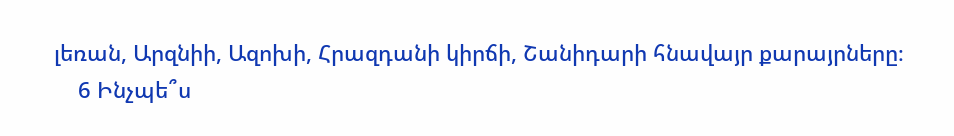լեռան, Արզնիի, Ազոխի, Հրազդանի կիրճի, Շանիդարի հնավայր քարայրները։
    6 Ինչպե՞ս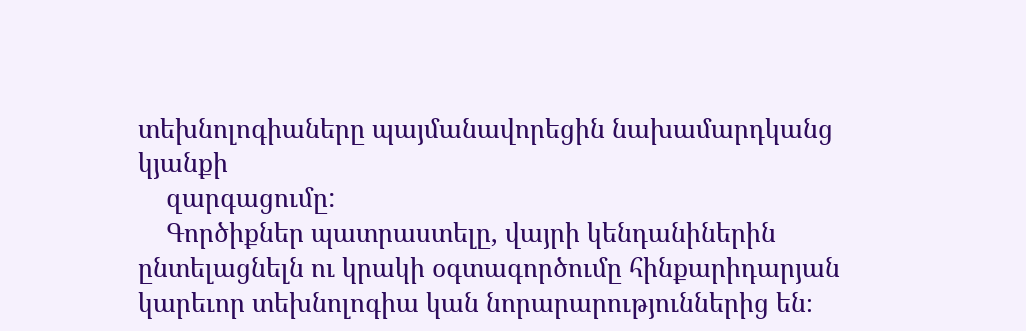տեխնոլոգիաները պայմանավորեցին նախամարդկանց կյանքի
    զարգացումը:
    Գործիքներ պատրաստելը, վայրի կենդանիներին ընտելացնելն ու կրակի օգտագործումը հինքարիդարյան կարեւոր տեխնոլոգիա կան նորարարություններից են։